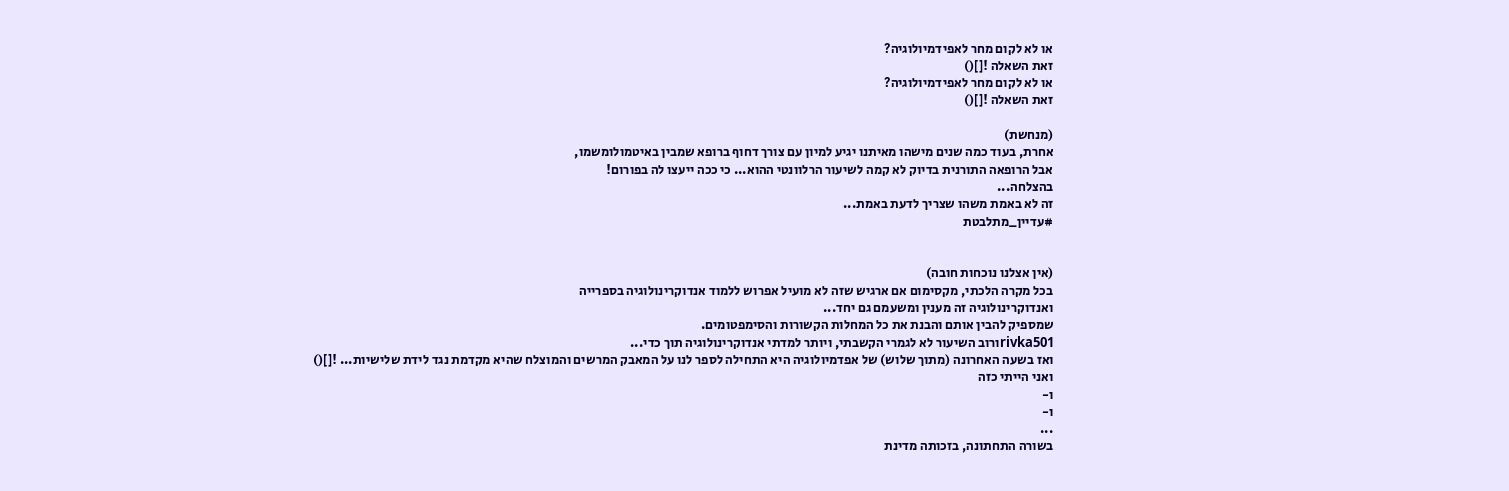או לא לקום מחר לאפידמיולוגיה?
זאת השאלה ![]()
או לא לקום מחר לאפידמיולוגיה?
זאת השאלה ![]()

(מנחשת)
אחרת, בעוד כמה שנים מישהו מאיתנו יגיע למיון עם צורך דחוף ברופא שמבין באיטמולומשמו,
אבל הרופאה התורנית בדיוק לא קמה לשיעור הרלוונטי ההוא... כי ככה ייעצו לה בפורום!
בהצלחה...
זה לא באמת משהו שצריך לדעת באמת...
#עדיין_מתלבטת


(אין אצלנו נוכחות חובה)
בכל מקרה הלכתי, מקסימום אם ארגיש שזה לא מועיל אפרוש ללמוד אנדוקרינולוגיה בספרייה
ואנדוקרינולוגיה זה מענין ומשעמם גם יחד...
שמספיק להבין אותם והבנת את כל המחלות הקשורות והסימפטומים.
rivka501ורוב השיעור לא לגמרי הקשבתי, ויותר למדתי אנדוקרינולוגיה תוך כדי...
ואז בשעה האחרונה (מתוך שלוש) של אפדמיולוגיה היא התחילה לספר לנו על המאבק המרשים והמוצלח שהיא מקדמת נגד לידת שלישיות... ![]()
ואני הייתי כזה
ו-
ו-
...
בשורה התחתונה, בזכותה מדינת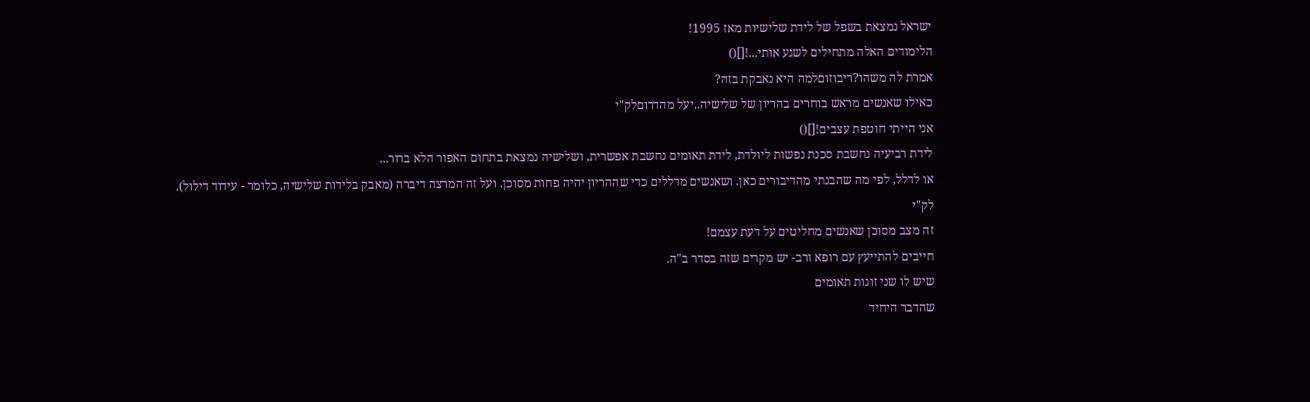ישראל נמצאת בשפל של לידת שלישיות מאז 1995!
הלימודים האלה מתחילים לשגע אותי...![]()
אמרת לה משהו?ריבוזוםלמה היא נאבקת בזה?
כאילו שאנשים מראש בוחרים בהריון של שלישיה..יעל מהדרוםלק"י
אני הייתי חוטפת עצבים![]()
לידת רביעיה נחשבת סכנת נפשות ליולדת, לידת תאומים נחשבת אפשרית, ושלישיה נמצאת בתחום האפור הלא ברור...
או לדלל, לפי מה שהבנתי מהדיבורים כאן. ושאנשים מדללים כדי שההריון יהיה פחות מסוכן. ועל זה המרצה דיברה (מאבק בלידות שלישיה, כלומר - עידוד דילול).
לק"י
זה מצב מסוכן שאנשים מחליטים על דעת עצמם!
חייבים להתייעץ עם רופא ורב- יש מקרים שזה בסדר ב"ה.
שיש לו שני זוגות תאומים
שהדבר היחיד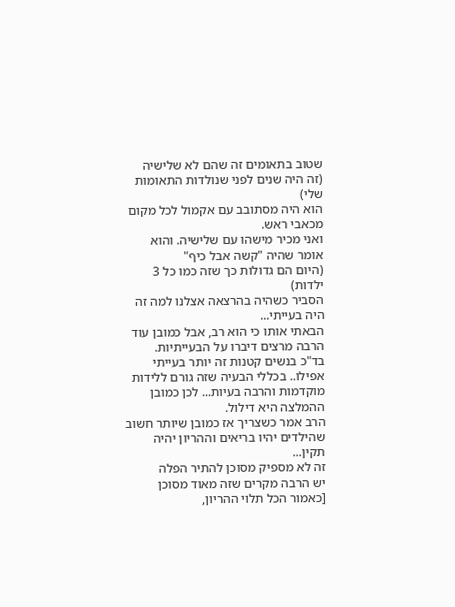שטוב בתאומים זה שהם לא שלישיה
(זה היה שנים לפני שנולדות התאומות שלי)
הוא היה מסתובב עם אקמול לכל מקום מכאבי ראש.
ואני מכיר מישהו עם שלישיה. והוא אומר שהיה "קשה אבל כיף"
(היום הם גדולות כך שזה כמו כל 3 ילדות)
הסביר כשהיה בהרצאה אצלנו למה זה היה בעייתי...
הבאתי אותו כי הוא רב, אבל כמובן עוד הרבה מרצים דיברו על הבעייתיות.
בד"כ בנשים קטנות זה יותר בעייתי אפילו.. בכללי הבעיה שזה גורם ללידות מוקדמות והרבה בעיות... לכן כמובן ההמלצה היא דילול.
הרב אמר כשצריך אז כמובן שיותר חשוב שהילדים יהיו בריאים וההריון יהיה תקין...
זה לא מספיק מסוכן להתיר הפלה
יש הרבה מקרים שזה מאוד מסוכן
[כאמור הכל תלוי ההריון,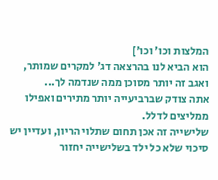המלצות וכו' וכו']
הוא הביא לנו בהרצאה דג' למקרים שמותר, ואגב זה יותר מסוכן ממה שנדמה לך...
אתה צודק שברביעייה יותר מתירים ואפילו ממליצים לדלל.
שלישייה זה אכן תחום שתלוי הריון, ועדיין יש סיכוי שלא כל ילד בשלישייה יחזור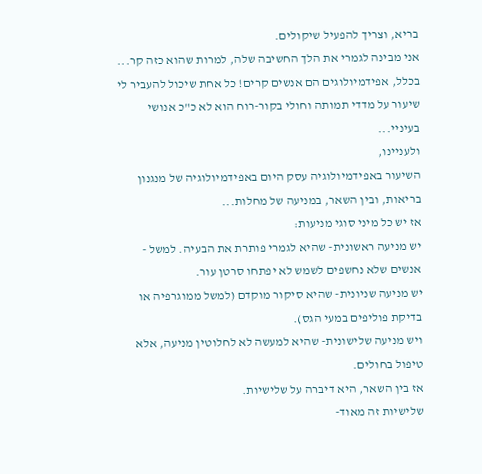בריא, וצריך להפעיל שיקולים.
אני מבינה לגמרי את הלך החשיבה שלה, למרות שהוא כזה קר...
בכלל, אפידמיולוגים הם אנשים קרים! כל אחת שיכול להעביר לי שיעור על מדדי תמותה וחולי בקור-רוח הוא לא כ"כ אנושי בעיניי...
ולעניינו,
השיעור באפידמיולוגיה עסק היום באפידמיולוגיה של מנגנון בריאות, ובין השאר, במניעה של מחלות...
אז יש כל מיני סוגי מניעות:
יש מניעה ראשונית- שהיא לגמרי פותרת את הבעיה. למשל - אנשים שלא נחשפים לשמש לא יפתחו סרטן עור.
יש מניעה שניונית- שהיא סיקור מוקדם (למשל ממוגרפיה או בדיקת פוליפים במעי הגס).
ויש מניעה שלישונית- שהיא למעשה לא לחלוטין מניעה, אלא טיפול בחולים.
אז בין השאר, היא דיברה על שלישיות.
שלישיות זה מאוד-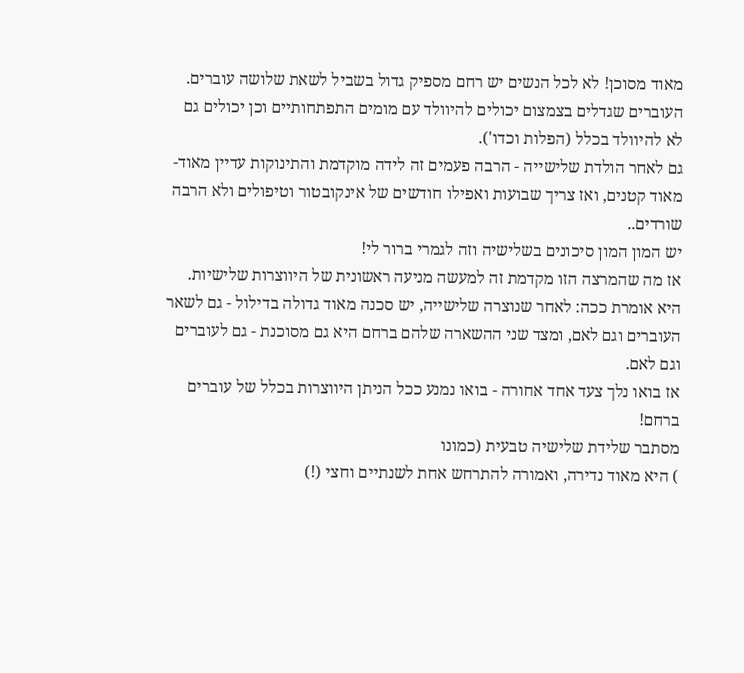מאוד מסוכן! לא לכל הנשים יש רחם מספיק גדול בשביל לשאת שלושה עוברים. העוברים שגדלים בצמצום יכולים להיוולד עם מומים התפתחותיים וכן יכולים גם לא להיוולד בכלל (הפלות וכדו').
גם לאחר הולדת שלישייה - הרבה פעמים זה לידה מוקדמת והתינוקות עדיין מאוד-מאוד קטנים, ואז צריך שבועות ואפילו חודשים של אינקובטור וטיפולים ולא הרבה שורדים..
יש המון המון סיכונים בשלישיה וזה לגמרי ברור לי!
אז מה שהמרצה הזו מקדמת זה למעשה מניעה ראשונית של היווצרות שלישיות. היא אומרת ככה: לאחר שנוצרה שלישייה, יש סכנה מאוד גדולה בדילול - גם לשאר העוברים וגם לאם, ומצד שני ההשארה שלהם ברחם היא גם מסוכנת - גם לעוברים וגם לאם.
אז בואו נלך צעד אחד אחורה - בואו נמנע ככל הניתן היווצרות בכלל של עוברים ברחם!
מסתבר שלידת שלישיה טבעית (כמונו
) היא מאוד נדירה, ואמורה להתרחש אחת לשנתיים וחצי (!)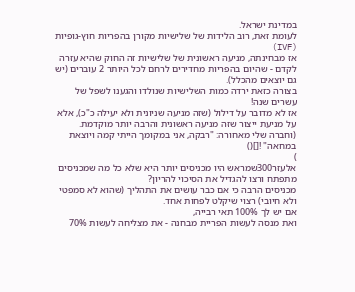במדינת ישראל.
לעומת זאת, רוב הלידות של שלישיות מקורן בהפריות חוץ-גופיות (IVF)
אז מבחינתה, מניעה ראשונית של שלישיות זה החוק שהיא עזרה לקדם - שהיום בהפריות מחדירים לרחם לכל היותר 2 עוברים (יש גם יוצאים מהכלל).
בצורה כזאת ירדה כמות השלישיות שנולדו והגענו לשפל של עשרים שנה!
אז לא מדובר על דילול (שזה מניעה שניונית ולא יעילה כ"כ), אלא על מניעת ייצור שזה מניעה ראשונית והרבה יותר מוקדמת.
(וחברה שלי מאחורה: "רבקה, אני במקומך הייתי קמה ויוצאת במחאה" ![]()
)
אלעזר300שמראש היו מכניסים יותר היא שלא כל מה שמכניסים מתפתח ורצו להגדיל את הסיכוי להריון?
מכניסים הרבה כי אם כבר עושים את התהליך (שהוא לא סמפטי ולא חיובי) רצוי שיקלט לפחות אחד.
אם יש לך 100% תאי רבייה,
ואת מנסה לעשות הפריית מבחנה - את מצליחה לעשות 70%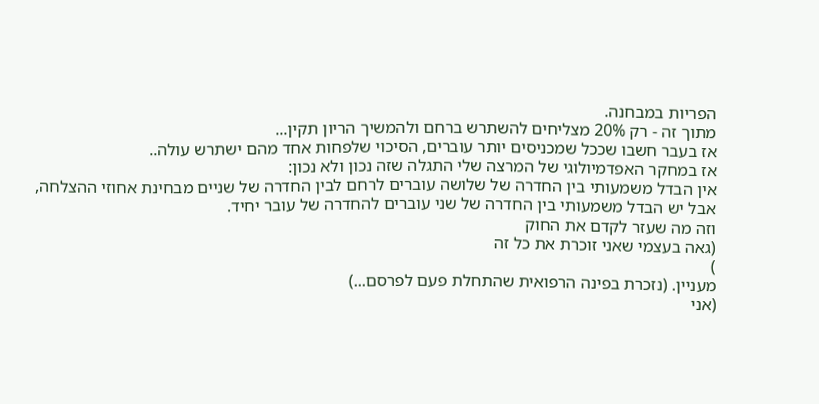הפריות במבחנה.
מתוך זה - רק 20% מצליחים להשתרש ברחם ולהמשיך הריון תקין...
אז בעבר חשבו שככל שמכניסים יותר עוברים, הסיכוי שלפחות אחד מהם ישתרש עולה..
אז במחקר האפדמיולוגי של המרצה שלי התגלה שזה נכון ולא נכון:
אין הבדל משמעותי בין החדרה של שלושה עוברים לרחם לבין החדרה של שניים מבחינת אחוזי ההצלחה,
אבל יש הבדל משמעותי בין החדרה של שני עוברים להחדרה של עובר יחיד.
וזה מה שעזר לקדם את החוק
(גאה בעצמי שאני זוכרת את כל זה
)
מעניין. (נזכרת בפינה הרפואית שהתחלת פעם לפרסם...)
(אני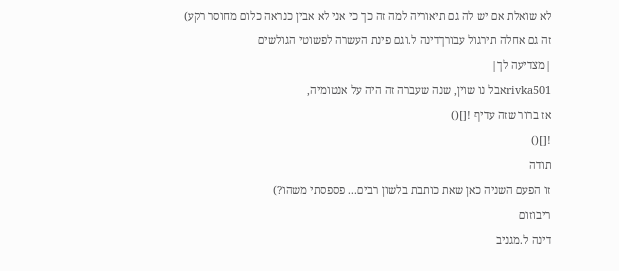לא שואלת אם יש לה גם תיאוריה למה זה כך כי אני לא אבין כנראה כלום מחוסר רקע)
זה גם אחלה תירגול עבורךדינה ל.וגם פינת העשרה לפשוטי הגולשים
|מצדיעה לך|
rivka501אבל נו שוין, שנה שעברה זה היה על אנטומיה,
אז ברור שזה עדיף ![]()
![]()
תודה
זו הפעם השניה כאן שאת כותבת בלשון רבים... פספסתי משהו?)
ריבוזום
דינה ל.מגניב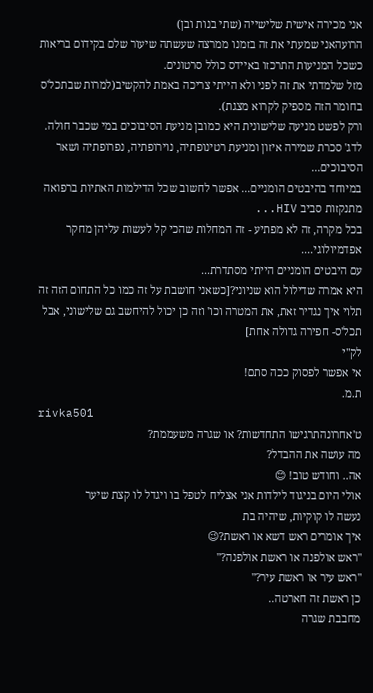אני מכירה אישית שלישייה (שתי בנות ובן)
הרועהאני שמעתי את זה בזמנו ממרצה שעשתה שיעור שלם בקידום בריאות כשכל המניעות התרכזו באיידס כולל סרטונים.
מזל שלמדתי את זה לפני ולא הייתי צריכה באמת להקשיב(למרות שבתכל'ס בחומר הזה מספיק לקרוא מצגת).
ורק לפשט מניעה שלישונית היא כמובן מניעת הסיבוכים במי שכבר חולה. לדג' סכרת שמירה איזון ומניעת רטינופתיה, נוירופתיה, נפרופתיה ושאר הסיבוכים...
במיוחד בהיבטים הומניים... אפשר לחשוב שכל הדילמות האתיות ברפואה מתנקזות סביב HIV...
בכל מקרה, זה לא מפתיע - זה המחלות שהכי קל לעשות עליהן מחקר אפדמיולוגי....
עם היבטים הומניים הייתי מסתדרת...
היא אמרה שדילול הוא שניוני?[כשאני חושבת על זה כמו כל התחום הזה זה תלוי איך נגדיר זאת, את המטרה וכו' וזה כן יכול להיחשב גם שלישוני, אבל תכל'ס- חפירה גדולה אחת]
לק"י
אי אפשר לפסוק ככה סתם!
ת.מ.
rivka501
ט'אחרונהתרגישו התחדשות? או שגרה משעממת?
מה עושה את ההבדל?
אה.. וחודש טוב! 😊
אולי היום בניגוד לילדות אני אצליח לטפל בו ויגדל לו קצת שיער
נעשה לו קוקיות, שיהיה בת
איך אומרים ראש דשא או ראשת?😉
"ראש אולפנה או ראשת אולפנה?"
"ראש עיר או ראשת עיר?"
כן ראשת זה חארטה..
מחבבת שגרה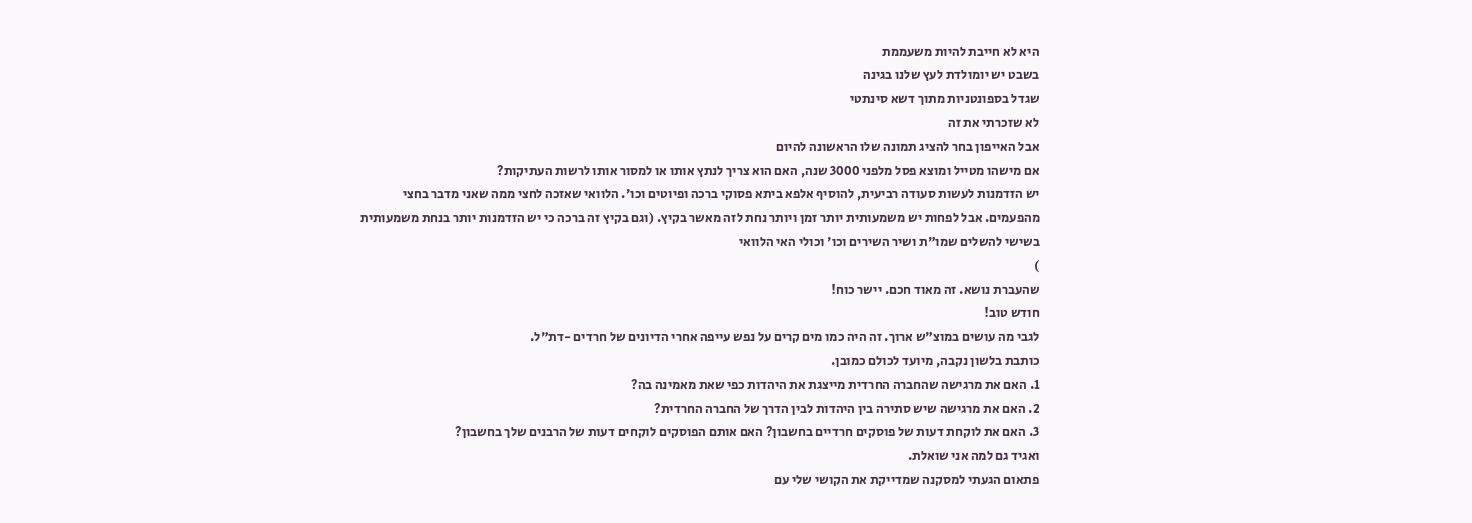היא לא חייבת להיות משעממת
בשבט יש יומולדת לעץ שלנו בגינה
שגדל בספונטניות מתוך דשא סינתטי
לא שזכרתי את זה
אבל האייפון בחר להציג תמונה שלו הראשונה להיום
אם מישהו מטייל ומוצא פסל מלפני 3000 שנה, האם הוא צריך לנתץ אותו או למסור אותו לרשות העתיקות?
יש הזדמנות לעשות סעודה רביעית, להוסיף אלפא ביתא פסוקי ברכה ופיוטים וכו'. הלוואי שאזכה לחצי ממה שאני מדבר בחצי מהפעמים. אבל לפחות יש משמעותית יותר זמן ויותר נחת לזה מאשר בקיץ. (וגם בקיץ זה ברכה כי יש הזדמנות יותר בנחת משמעותית בשישי להשלים שמו"ת ושיר השירים וכו' וכולי האי הלוואי
)
שהעברת נושא. זה מאוד חכם. יישר כוח!
חודש טוב!
לגבי מה עושים במוצ"ש ארוך. זה היה כמו מים קרים על נפש עייפה אחרי הדיונים של חרדים -דת"ל.
כותבת בלשון נקבה, מיועד לכולם כמובן.
1. האם את מרגישה שהחברה החרדית מייצגת את היהדות כפי שאת מאמינה בה?
2. האם את מרגישה שיש סתירה בין היהדות לבין הדרך של החברה החרדית?
3. האם את לוקחת דעות של פוסקים חרדיים בחשבון? האם אותם הפוסקים לוקחים דעות של הרבנים שלך בחשבון?
ואגיד גם למה אני שואלת.
פתאום הגעתי למסקנה שמדייקת את הקושי שלי עם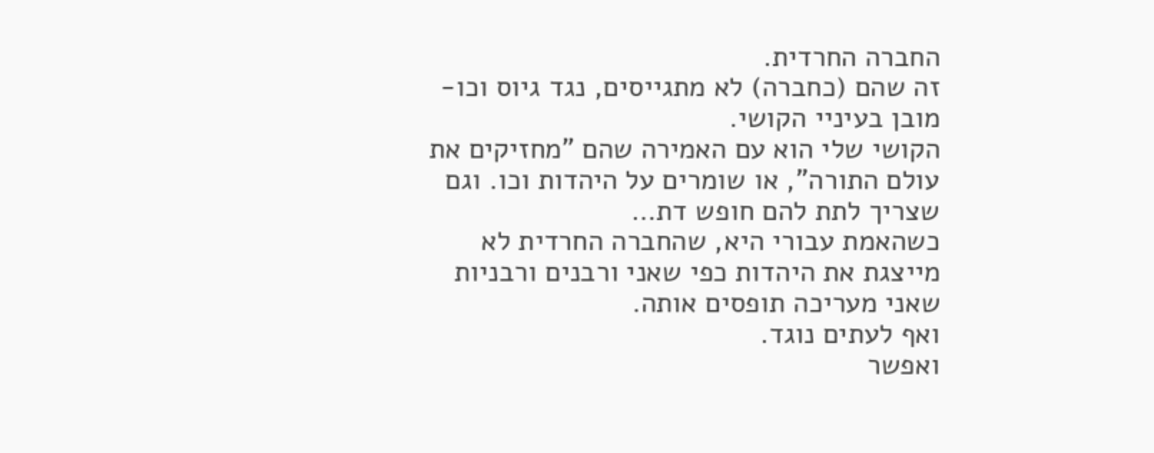החברה החרדית.
זה שהם (כחברה) לא מתגייסים, נגד גיוס וכו- מובן בעיניי הקושי.
הקושי שלי הוא עם האמירה שהם "מחזיקים את עולם התורה", או שומרים על היהדות וכו. וגם שצריך לתת להם חופש דת…
כשהאמת עבורי היא, שהחברה החרדית לא מייצגת את היהדות כפי שאני ורבנים ורבניות שאני מעריכה תופסים אותה.
ואף לעתים נוגד.
ואפשר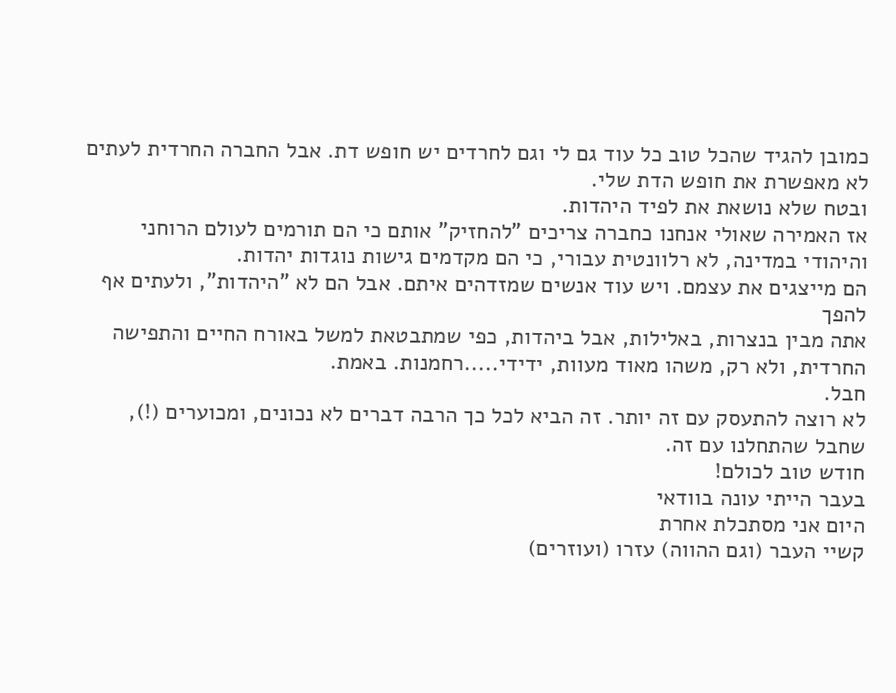כמובן להגיד שהכל טוב כל עוד גם לי וגם לחרדים יש חופש דת. אבל החברה החרדית לעתים לא מאפשרת את חופש הדת שלי.
ובטח שלא נושאת את לפיד היהדות.
אז האמירה שאולי אנחנו כחברה צריכים "להחזיק" אותם כי הם תורמים לעולם הרוחני והיהודי במדינה, לא רלוונטית עבורי, כי הם מקדמים גישות נוגדות יהדות.
הם מייצגים את עצמם. ויש עוד אנשים שמזדהים איתם. אבל הם לא "היהדות", ולעתים אף להפך
אתה מבין בנצרות, באלילות, אבל ביהדות, כפי שמתבטאת למשל באורח החיים והתפישה החרדית, ולא רק, משהו מאוד מעוות, ידידי.....רחמנות. באמת.
חבל.
לא רוצה להתעסק עם זה יותר. זה הביא לכל כך הרבה דברים לא נכונים, ומכוערים (!), שחבל שהתחלנו עם זה.
חודש טוב לכולם!
בעבר הייתי עונה בוודאי
היום אני מסתכלת אחרת
קשיי העבר (וגם ההווה) עזרו (ועוזרים)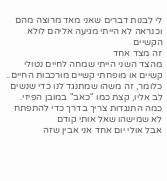לי לבנות דברים שאני מאד מרוצה מהם
וכנראה לא הייתי מגיעה אליהם לולא הקשיים
זה מצד אחד
מהצד השני הייתי שמחה לחיים נטולי קשיים או מופחתי קשיים מורכבות החיים..
כלומר, זה משהו שמתנגד לנו כדי שנשים לב אליו, קצת כמו "כאב" במובן הפיזי.
כמה התנגדות צריך בדרך כדי להתפתח
לא שמישהו שאל אותי קודם
אבל אולי יום אחד אני אבין שזה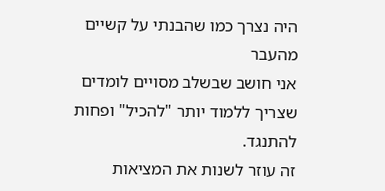היה נצרך כמו שהבנתי על קשיים מהעבר
אני חושב שבשלב מסויים לומדים שצריך ללמוד יותר "להכיל" ופחות להתנגד.
זה עוזר לשנות את המציאות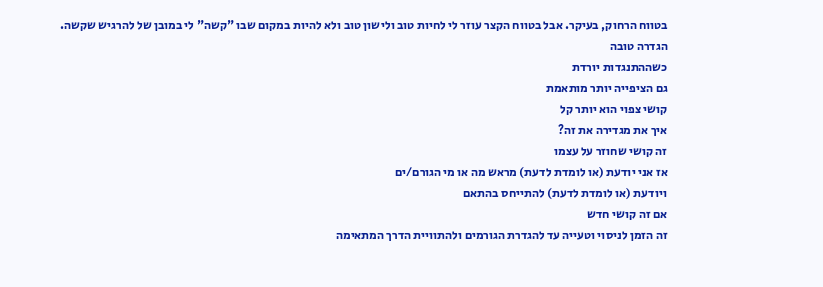בטווח הרחוק, בעיקר. אבל בטווח הקצר עוזר לי לחיות טוב ולישון טוב ולא להיות במקום שבו "קשה" לי במובן של להרגיש שקשה.
הגדרה טובה
כשההתנגדות יורדת
גם הציפייה יותר מותאמת
קושי צפוי הוא יותר קל
איך את מגדירה את זה?
זה קושי שחוזר על עצמו
אז אני יודעת (או לומדת לדעת) מראש מה או מי הגורם/ים
ויודעת (או לומדת לדעת) להתייחס בהתאם
אם זה קושי חדש
זה הזמן לניסוי וטעייה עד להגדרת הגורמים ולהתוויית הדרך המתאימה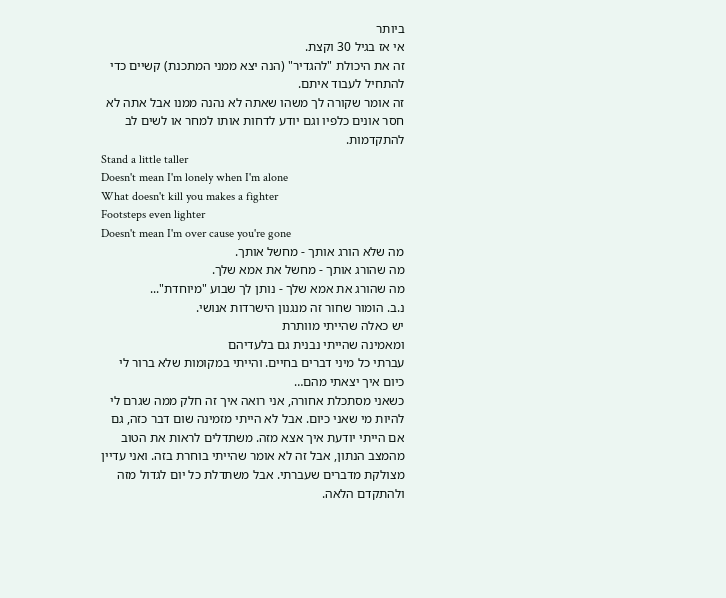ביותר
אי אז בגיל 30 וקצת.
זה את היכולת "להגדיר" (הנה יצא ממני המתכנת) קשיים כדי להתחיל לעבוד איתם.
זה אומר שקורה לך משהו שאתה לא נהנה ממנו אבל אתה לא חסר אונים כלפיו וגם יודע לדחות אותו למחר או לשים לב להתקדמות.
Stand a little taller
Doesn't mean I'm lonely when I'm alone
What doesn't kill you makes a fighter
Footsteps even lighter
Doesn't mean I'm over cause you're gone
מה שלא הורג אותך - מחשל אותך.
מה שהורג אותך - מחשל את אמא שלך.
מה שהורג את אמא שלך - נותן לך שבוע "מיוחדת"...
נ.ב. הומור שחור זה מנגנון הישרדות אנושי.
יש כאלה שהייתי מוותרת
ומאמינה שהייתי נבנית גם בלעדיהם
עברתי כל מיני דברים בחיים. והייתי במקומות שלא ברור לי כיום איך יצאתי מהם…
כשאני מסתכלת אחורה, אני רואה איך זה חלק ממה שגרם לי להיות מי שאני כיום. אבל לא הייתי מזמינה שום דבר כזה, גם אם הייתי יודעת איך אצא מזה. משתדלים לראות את הטוב מהמצב הנתון, אבל זה לא אומר שהייתי בוחרת בזה. ואני עדיין מצולקת מדברים שעברתי. אבל משתדלת כל יום לגדול מזה ולהתקדם הלאה.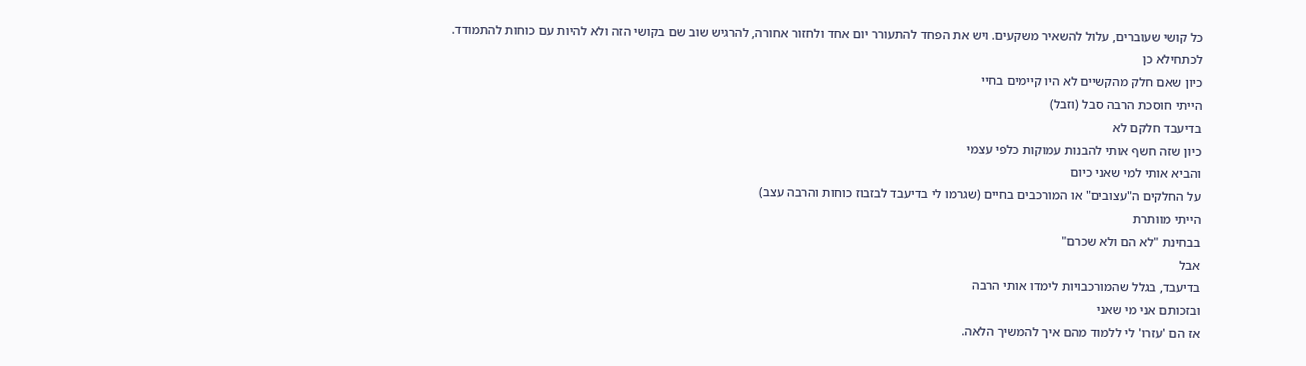כל קושי שעוברים, עלול להשאיר משקעים. ויש את הפחד להתעורר יום אחד ולחזור אחורה, להרגיש שוב שם בקושי הזה ולא להיות עם כוחות להתמודד.
לכתחילא כן
כיון שאם חלק מהקשיים לא היו קיימים בחיי
הייתי חוסכת הרבה סבל (וזבל)
בדיעבד חלקם לא
כיון שזה חשף אותי להבנות עמוקות כלפי עצמי
והביא אותי למי שאני כיום
על החלקים ה"עצובים" או המורכבים בחיים (שגרמו לי בדיעבד לבזבוז כוחות והרבה עצב)
הייתי מוותרת
בבחינת "לא הם ולא שכרם"
אבל
בדיעבד, בגלל שהמורכבויות לימדו אותי הרבה
ובזכותם אני מי שאני
אז הם 'עזרו' לי ללמוד מהם איך להמשיך הלאה.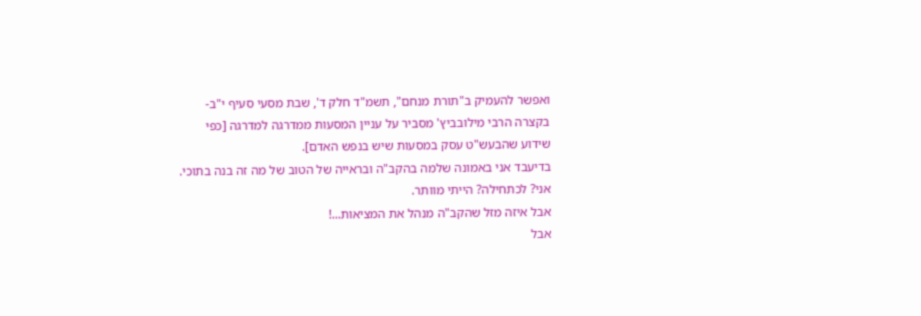ואפשר להעמיק ב"תורת מנחם", תשמ"ד חלק ד', שבת מסעי סעיף י"ב-
בקצרה הרבי מילובביץ' מסביר על עניין המסעות ממדרגה למדרגה [כפי שידוע שהבעש"ט עסק במסעות שיש בנפש האדם].
בדיעבד אני באמונה שלמה בהקב"ה ובראייה של הטוב של מה זה בנה בתוכי.
אני? לכתחילה? הייתי מוותר.
אבל איזה מזל שהקב"ה מנהל את המציאות...!
אבל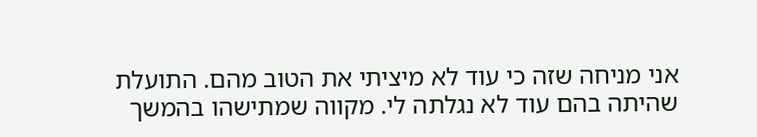אני מניחה שזה כי עוד לא מיציתי את הטוב מהם. התועלת שהיתה בהם עוד לא נגלתה לי. מקווה שמתישהו בהמשך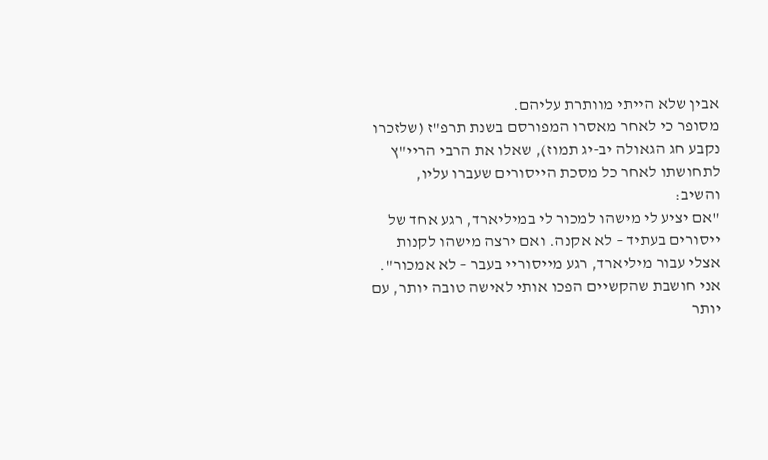אבין שלא הייתי מוותרת עליהם.
מסופר כי לאחר מאסרו המפורסם בשנת תרפ"ז (שלזכרו נקבע חג הגאולה יב-יג תמוז), שאלו את הרבי הריי"ץ לתחושתו לאחר כל מסכת הייסורים שעברו עליו, והשיב:
"אם יציע לי מישהו למכור לי במיליארד, רגע אחד של ייסורים בעתיד – לא אקנה. ואם ירצה מישהו לקנות אצלי עבור מיליארד, רגע מייסוריי בעבר – לא אמכור".
אני חושבת שהקשיים הפכו אותי לאישה טובה יותר, עם יותר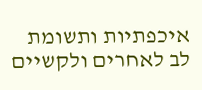איכפתיות ותשומת לב לאחרים ולקשיים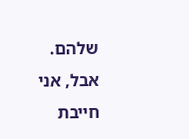שלהם.
אבל, אני חייבת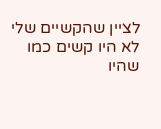לציין שהקשיים שלי לא היו קשים כמו שהיו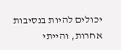יכולים להיות בנסיבות אחרות, והייתי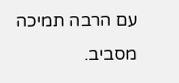עם הרבה תמיכה מסביב.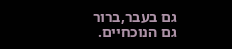גם בעבר,ברור
גם הנוכחיים.